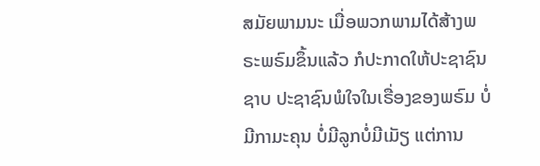ສມັຍພາມນະ ເມື່ອພວກພາມໄດ້ສ້າງພຣະພຣົມຂຶ້ນແລ້ວ ກໍປະກາດໃຫ້ປະຊາຊົນຊາບ ປະຊາຊົນພໍໃຈໃນເຣື່ອງຂອງພຣົມ ບໍ່ມີກາມະຄຸນ ບໍ່ມີລູກບໍ່ມີເມັຽ ແຕ່ການ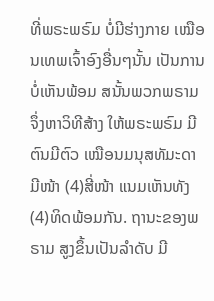ທີ່ພຣະພຣົມ ບໍ່ມີຮ່າງກາຍ ເໝືອນເທພເຈົ້າອົງອື່ນໆນັ້ນ ເປັນການບໍ່ເຫັນພ້ອມ ສນັ້ນພວກພຣາມຈຶ່ງຫາວິທີສ້າງ ໃຫ້ພຣະພຣົມ ມີຕົນມີຕົວ ເໝືອນມນຸສທັມະດາ ມີໜ້າ (4)ສີ່ໜ້າ ແນມເຫັນທັງ (4)ທິດພ້ອມກັນ. ຖານະຂອງພຣາມ ສູງຂຶ້ນເປັນລຳດັບ ມີ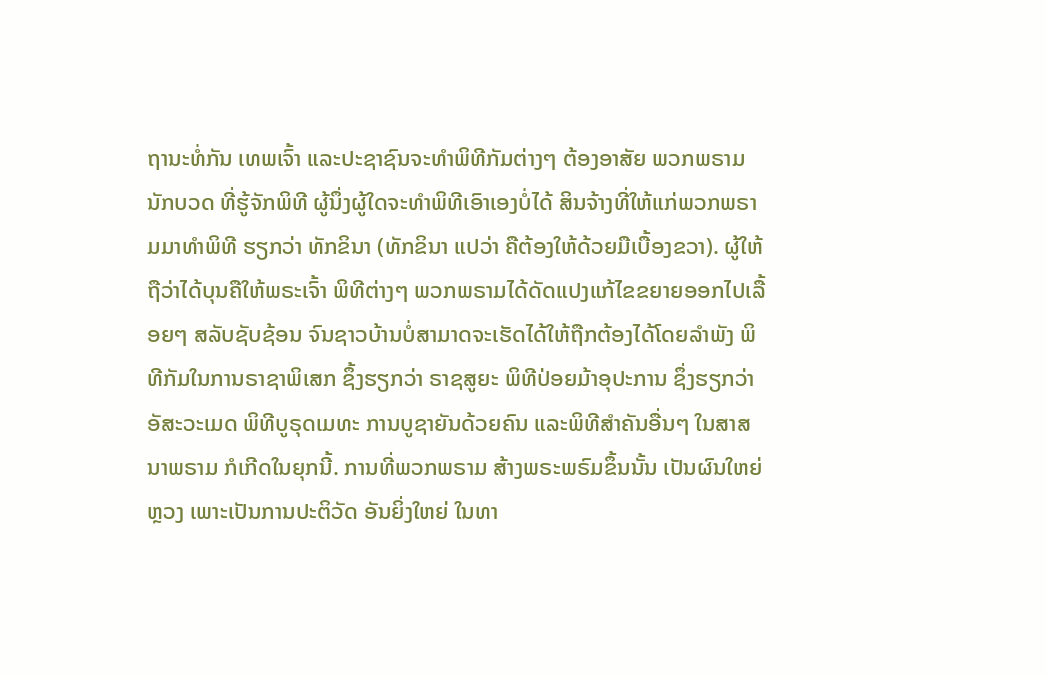ຖານະທໍ່ກັນ ເທພເຈົ້າ ແລະປະຊາຊົນຈະທຳພິທີກັມຕ່າງໆ ຕ້ອງອາສັຍ ພວກພຣາມນັກບວດ ທີ່ຮູ້ຈັກພິທີ ຜູ້ນຶ່ງຜູ້ໃດຈະທຳພິທີເອົາເອງບໍ່ໄດ້ ສິນຈ້າງທີ່ໃຫ້ແກ່ພວກພຣາມມາທຳພິທີ ຮຽກວ່າ ທັກຂິນາ (ທັກຂິນາ ແປວ່າ ຄືຕ້ອງໃຫ້ດ້ວຍມືເບື້ອງຂວາ). ຜູ້ໃຫ້ຖືວ່າໄດ້ບຸນຄືໃຫ້ພຣະເຈົ້າ ພິທີຕ່າງໆ ພວກພຣາມໄດ້ດັດແປງແກ້ໄຂຂຍາຍອອກໄປເລື້ອຍໆ ສລັບຊັບຊ້ອນ ຈົນຊາວບ້ານບໍ່ສາມາດຈະເຮັດໄດ້ໃຫ້ຖືກຕ້ອງໄດ້ໂດຍລຳພັງ ພິທີກັມໃນການຣາຊາພິເສກ ຊຶ້ງຮຽກວ່າ ຣາຊສູຍະ ພິທີປ່ອຍມ້າອຸປະການ ຊຶ່ງຮຽກວ່າ ອັສະວະເມດ ພິທີບູຣຸດເມທະ ການບູຊາຍັນດ້ວຍຄົນ ແລະພິທີສຳຄັນອື່ນໆ ໃນສາສນາພຣາມ ກໍເກີດໃນຍຸກນີ້. ການທີ່ພວກພຣາມ ສ້າງພຣະພຣົມຂຶ້ນນັ້ນ ເປັນຜົນໃຫຍ່ຫຼວງ ເພາະເປັນການປະຕິວັດ ອັນຍິ່ງໃຫຍ່ ໃນທາ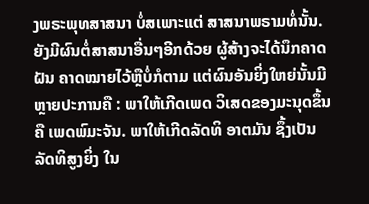ງພຣະພຸທສາສນາ ບໍ່ສເພາະແຕ່ ສາສນາພຣາມທໍ່ນັ້ນ. ຍັງມີຜົນຕໍ່ສາສນາອື່ນໆອີກດ້ວຍ ຜູ້ສ້າງຈະໄດ້ນຶກຄາດຝັນ ຄາດໝາຍໄວ້ຫຼືບໍ່ກໍຕາມ ແຕ່ຜົນອັນຍິ່ງໃຫຍ່ນັ້ນມີຫຼາຍປະການຄື : ພາໃຫ້ເກີດເພດ ວິເສດຂອງມະນຸດຂຶ້ນ ຄື ເພດພົມະຈັນ. ພາໃຫ້ເກີດລັດທິ ອາຕມັນ ຊຶ້ງເປັນລັດທິສູງຍິ່ງ ໃນ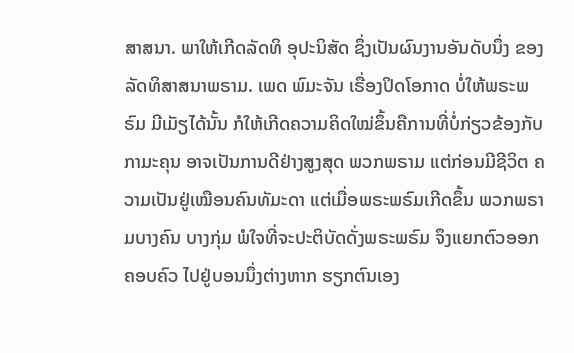ສາສນາ. ພາໃຫ້ເກີດລັດທິ ອຸປະນິສັດ ຊຶ່ງເປັນຜົນງານອັນດັບນຶ່ງ ຂອງລັດທິສາສນາພຣາມ. ເພດ ພົມະຈັນ ເຣື່ອງປິດໂອກາດ ບໍ່ໃຫ້ພຣະພຣົມ ມີເມັຽໄດ້ນັ້ນ ກໍໃຫ້ເກີດຄວາມຄິດໃໝ່ຂຶ້ນຄືການທີ່ບໍ່ກ່ຽວຂ້ອງກັບກາມະຄຸນ ອາຈເປັນການດີຢ່າງສູງສຸດ ພວກພຣາມ ແຕ່ກ່ອນມີຊີວິຕ ຄວາມເປັນຢູ່ເໝືອນຄົນທັມະດາ ແຕ່ເມື່ອພຣະພຣົມເກີດຂຶ້ນ ພວກພຣາມບາງຄົນ ບາງກຸ່ມ ພໍໃຈທີ່ຈະປະຕິບັດດັ່ງພຣະພຣົມ ຈຶງແຍກຕົວອອກຄອບຄົວ ໄປຢູ່ບອນນຶ່ງຕ່າງຫາກ ຮຽກຕົນເອງ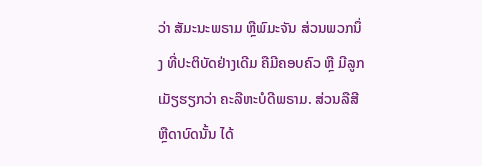ວ່າ ສັມະນະພຣາມ ຫຼືພົມະຈັນ ສ່ວນພວກນຶ່ງ ທີ່ປະຕິບັດຢ່າງເດີມ ຄືມີຄອບຄົວ ຫຼື ມີລູກເມັຽຮຽກວ່າ ຄະລືຫະບໍດີພຣາມ. ສ່ວນລືສີ ຫຼືດາບົດນັ້ນ ໄດ້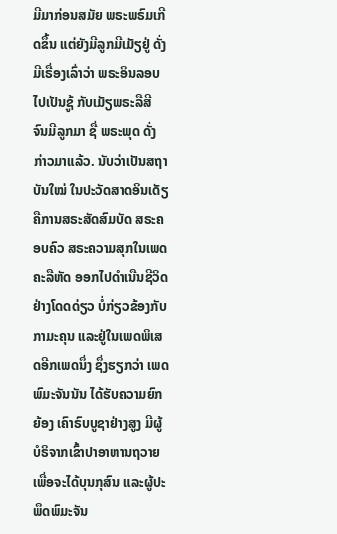ມີມາກ່ອນສມັຍ ພຣະພຣົມເກີດຂຶ້ນ ແຕ່ຍັງມີລູກມີເມັຽຢູ່ ດັ່ງມີເຣື່ອງເລົ່າວ່າ ພຣະອິນລອບໄປເປັນຊູ້ ກັບເມັຽພຣະລືສີ ຈົນມີລູກມາ ຊື່ ພຣະພຸດ ດັ່ງກ່າວມາແລ້ວ. ນັບວ່າເປັນສຖາບັນໃໝ່ ໃນປະວັດສາດອິນເດັຽ ຄືການສຣະສັດສົມບັດ ສຣະຄອບຄົວ ສຣະຄວາມສຸກໃນເພດຄະລືຫັດ ອອກໄປດຳເນືນຊີວິດຢ່າງໂດດດ່ຽວ ບໍ່ກ່ຽວຂ້ອງກັບກາມະຄຸນ ແລະຢູ່ໃນເພດພິເສດອີກເພດນຶ່ງ ຊຶ່ງຮຽກວ່າ ເພດພົມະຈັນນັນ ໄດ້ຮັບຄວາມຍົກຍ້ອງ ເຄົາຣົບບູຊາຢ່າງສູງ ມີຜູ້ບໍຣິຈາກເຂົ້າປາອາຫານຖວາຍ ເພື່ອຈະໄດ້ບຸນກຸສົນ ແລະຜູ້ປະພຶດພົມະຈັນ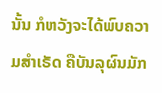ນັ້ນ ກໍຫວັງຈະໄດ້ພົບຄວາມສຳເຣັດ ຄືບັນລຸຜົນມັກ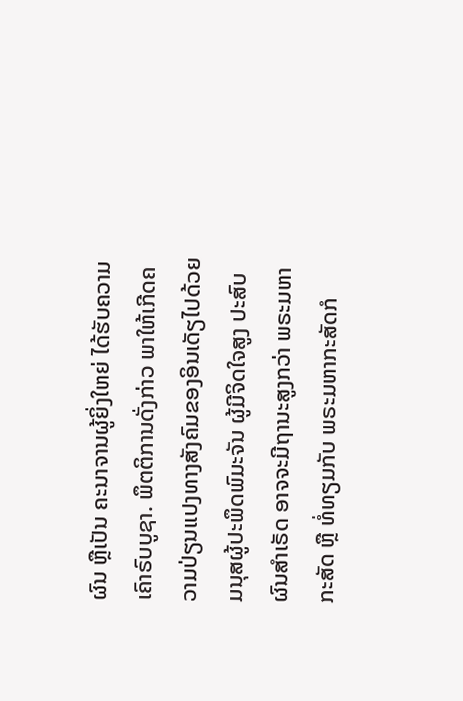ຜົນ ຫຼືເປັນ ຄະນາຈານຜູ້ຍິ່ງໃຫຍ່ ໄດ້ຮັບຄວາມເຄົາຣົບບູຊາ. ພຶຕຕິການດັ່ງກ່າວ ພາໃຫ້ເກີດຄວາມປ່ຽນແປງທາງສັງຄົມຂອງອິນເດັຽໄປດ້ວຍ ມນຸສຜູ້ປະພຶດພົມະຈັນ ຜູ້ມີຈິດໃຈສູງ ປະສົບຜົນສຳເຣັດ ອາຈຈະມີຖານະສູງກວ່າ ພຣະມຫາກະສັດ ຫຼື ທໍ່ທຽມກັບ ພຣະມຫາກະສັດກໍ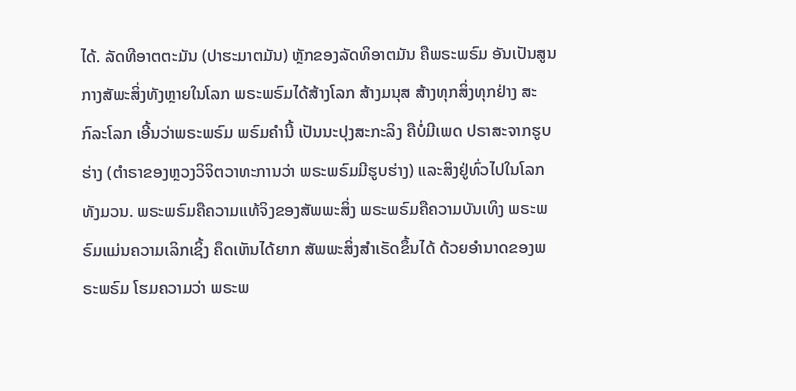ໄດ້. ລັດທີອາຕຕະມັນ (ປາຮະມາຕມັນ) ຫຼັກຂອງລັດທິອາຕມັນ ຄືພຣະພຣົມ ອັນເປັນສູນກາງສັພະສິ່ງທັງຫຼາຍໃນໂລກ ພຣະພຣົມໄດ້ສ້າງໂລກ ສ້າງມນຸສ ສ້າງທຸກສິ່ງທຸກຢ່າງ ສະກົລະໂລກ ເອີ້ນວ່າພຣະພຣົມ ພຣົມຄຳນີ້ ເປັນນະປຸງສະກະລິງ ຄືບໍ່ມີເພດ ປຣາສະຈາກຮູບຮ່າງ (ຕຳຣາຂອງຫຼວງວິຈິຕວາທະການວ່າ ພຣະພຣົມມີຮູບຮ່າງ) ແລະສິງຢູ່ທົ່ວໄປໃນໂລກທັງມວນ. ພຣະພຣົມຄືຄວາມແທ້ຈິງຂອງສັພພະສິ່ງ ພຣະພຣົມຄືຄວາມບັນເທິງ ພຣະພຣົມແມ່ນຄວາມເລິກເຊິ້ງ ຄຶດເຫັນໄດ້ຍາກ ສັພພະສິ່ງສຳເຣັດຂຶ້ນໄດ້ ດ້ວຍອຳນາດຂອງພຣະພຣົມ ໂຮມຄວາມວ່າ ພຣະພ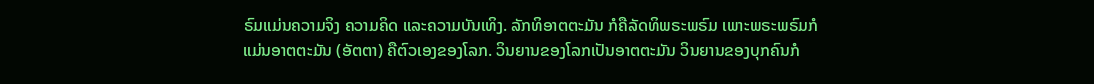ຣົມແມ່ນຄວາມຈິງ ຄວາມຄິດ ແລະຄວາມບັນເທິງ. ລັກທິອາຕຕະມັນ ກໍຄືລັດທິພຣະພຣົມ ເພາະພຣະພຣົມກໍແມ່ນອາຕຕະມັນ (ອັຕຕາ) ຄືຕົວເອງຂອງໂລກ. ວິນຍານຂອງໂລກເປັນອາຕຕະມັນ ວິນຍານຂອງບຸກຄົນກໍ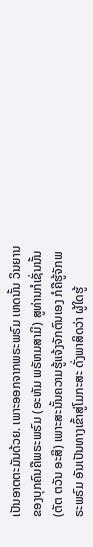ເປັນອາຕຕະມັນດ້ວຍ. ເພາະອອກຈາກພຣະພຣົມ ເຫດນັ້ນ ວິນຍານຂອງບຸກຄົນຄືພຣະພຣົມ (ອະຫັມ ພຣັຫມສາມິ) ສູທ່ານກໍເຊັ່ນນັ້ນ (ຕັຕ ຕວັນ ອະສິ) ເພາະສະນັ້ນຄວາມຮູ້ແຈ້ງຈັກຕົນເອງ ກໍຄືຮູ້ຈັກພຣະພຣົມ ອັນເປັນທາງເຂົ້າສູ່ໂມກະສະ ດັ່ງພາສິດວ່າ ຜູ້ໃດຮູ້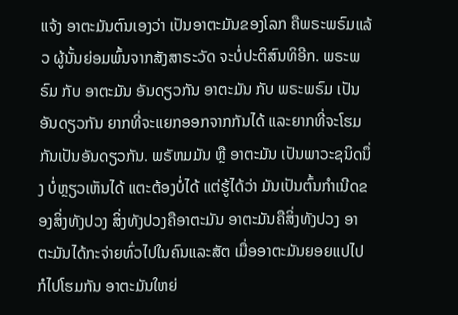ແຈ້ງ ອາຕະມັນຕົນເອງວ່າ ເປັນອາຕະມັນຂອງໂລກ ຄືພຣະພຣົມແລ້ວ ຜູ້ນັ້ນຍ່ອມພົ້ນຈາກສັງສາຣະວັດ ຈະບໍ່ປະຕິສົນທິອີກ. ພຣະພຣົມ ກັບ ອາຕະມັນ ອັນດຽວກັນ ອາຕະມັນ ກັບ ພຣະພຣົມ ເປັນອັນດຽວກັນ ຍາກທີ່ຈະແຍກອອກຈາກກັນໄດ້ ແລະຍາກທີ່ຈະໂຮມກັນເປັນອັນດຽວກັນ. ພຣັຫມມັນ ຫຼື ອາຕະມັນ ເປັນພາວະຊນິດນຶ່ງ ບໍ່ຫຼຽວເຫັນໄດ້ ແຕະຕ້ອງບໍ່ໄດ້ ແຕ່ຮູ້ໄດ້ວ່າ ມັນເປັນຕົ້ນກຳເນີດຂອງສິ່ງທັງປວງ ສິ່ງທັງປວງຄືອາຕະມັນ ອາຕະມັນຄືສິ່ງທັງປວງ ອາຕະມັນໄດ້ກະຈ່າຍທົ່ວໄປໃນຄົນແລະສັຕ ເມື່ອອາຕະມັນຍອຍແປໄປ ກໍໄປໂຮມກັນ ອາຕະມັນໃຫຍ່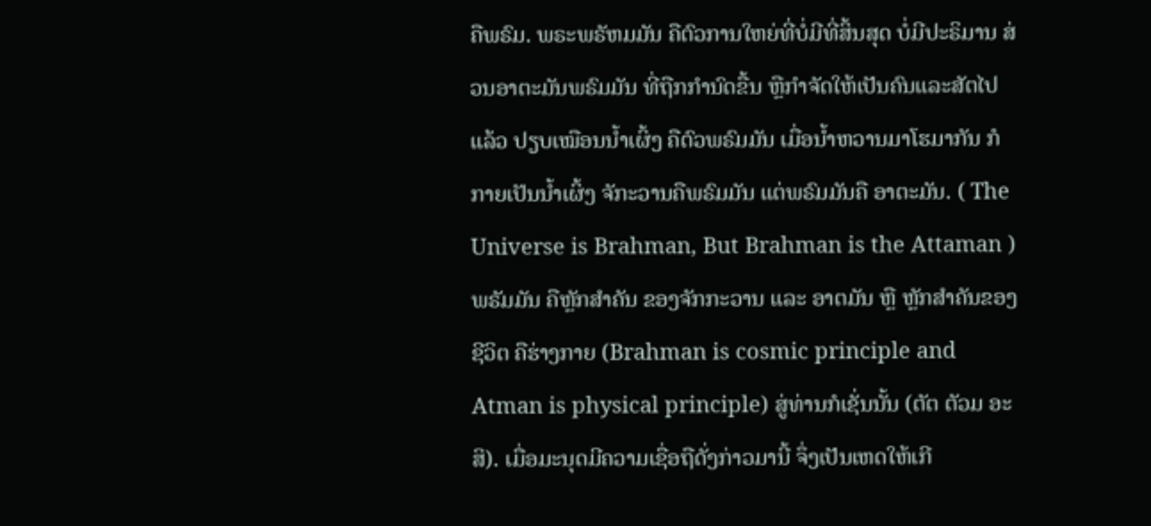ຄືພຣົມ. ພຣະພຣັຫມມັນ ຄືຕົວການໃຫຍ່ທີ່ບໍ່ມີທີ່ສິ້ນສຸດ ບໍ່ມີປະຣິມານ ສ່ວນອາຕະມັນພຣົມມັນ ທີ່ຖືກກຳນົດຂື້ນ ຫຼືກຳຈັດໃຫ້ເປັນຄົນແລະສັຕໄປແລ້ວ ປຽບເໝືອນນ້ຳເຜິ້ງ ຄືຕົວພຣົມມັນ ເມື່ອນ້ຳຫວານມາໂຮມາກັນ ກໍກາຍເປັນນ້ຳເຜິ້ງ ຈັກະວານຄືພຣົມມັນ ແຕ່ພຣົມມັນຄື ອາຕະມັນ. ( The Universe is Brahman, But Brahman is the Attaman ) ພຣັມມັນ ຄືຫຼັກສຳຄັນ ຂອງຈັກກະວານ ແລະ ອາຕມັນ ຫຼື ຫຼັກສຳຄັນຂອງຊີວິຕ ຄືຮ່າງກາຍ (Brahman is cosmic principle and Atman is physical principle) ສູ່ທ່ານກໍເຊັ່ນນັ້ນ (ຕັຕ ຕັວມ ອະສິ). ເມື່ອມະນຸດມີຄວາມເຊື່ອຖືດັ່ງກ່າວມານີ້ ຈຶ່ງເປັນເຫດໃຫ້ເກີ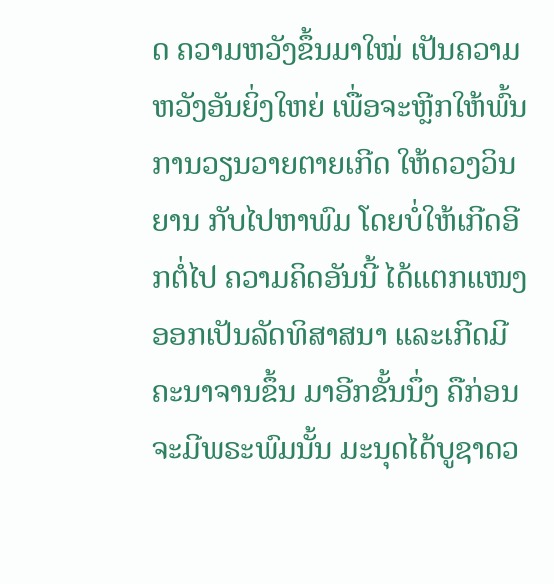ດ ຄວາມຫວັງຂຶ້ນມາໃໝ່ ເປັນຄວາມຫວັງອັນຍິ່ງໃຫຍ່ ເພື່ອຈະຫຼີກໃຫ້ພົ້ນ ການວຽນວາຍຕາຍເກີດ ໃຫ້ດວງວິນຍານ ກັບໄປຫາພົມ ໂດຍບໍ່ໃຫ້ເກີດອີກຕໍ່ໄປ ຄວາມຄິດອັນນີ້ ໄດ້ແຕກແໜງ ອອກເປັນລັດທິສາສນາ ແລະເກີດມີຄະນາຈານຂຶ້ນ ມາອີກຂັ້ນນຶ່ງ ຄືກ່ອນຈະມີພຣະພົມນັ້ນ ມະນຸດໄດ້ບູຊາດວ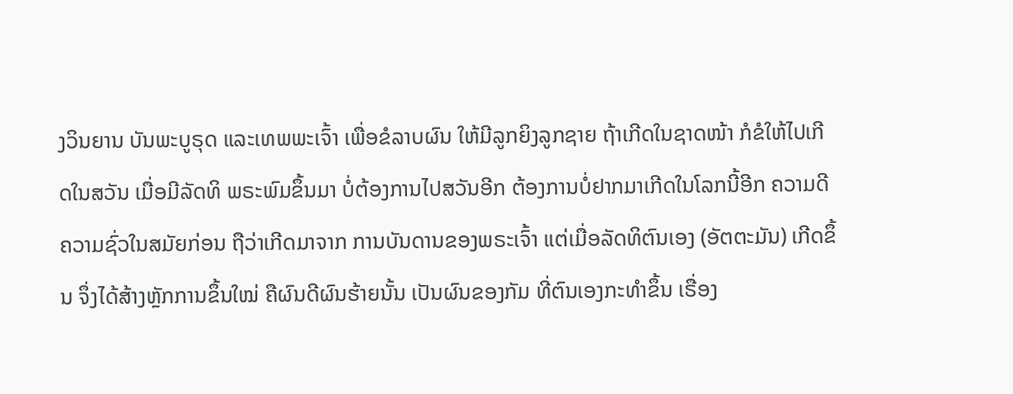ງວິນຍານ ບັນພະບູຣຸດ ແລະເທພພະເຈົ້າ ເພື່ອຂໍລາບຜົນ ໃຫ້ມີລູກຍິງລູກຊາຍ ຖ້າເກີດໃນຊາດໜ້າ ກໍຂໍໃຫ້ໄປເກີດໃນສວັນ ເມື່ອມີລັດທິ ພຣະພົມຂຶ້ນມາ ບໍ່ຕ້ອງການໄປສວັນອີກ ຕ້ອງການບໍ່ຢາກມາເກີດໃນໂລກນີ້ອີກ ຄວາມດີຄວາມຊົ່ວໃນສມັຍກ່ອນ ຖືວ່າເກີດມາຈາກ ການບັນດານຂອງພຣະເຈົ້າ ແຕ່ເມື່ອລັດທິຕົນເອງ (ອັຕຕະມັນ) ເກີດຂຶ້ນ ຈຶ່ງໄດ້ສ້າງຫຼັກການຂຶ້ນໃໝ່ ຄືຜົນດີຜົນຮ້າຍນັ້ນ ເປັນຜົນຂອງກັມ ທີ່ຕົນເອງກະທຳຂຶ້ນ ເຣື່ອງ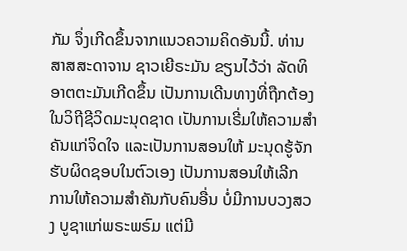ກັມ ຈຶ່ງເກີດຂຶ້ນຈາກແນວຄວາມຄິດອັນນີ້. ທ່ານສາສສະດາຈານ ຊາວເຍີຣະມັນ ຂຽນໄວ້ວ່າ ລັດທິອາຕຕະມັນເກີດຂຶ້ນ ເປັນການເດີນທາງທີ່ຖືກຕ້ອງ ໃນວິຖີຊີວິດມະນຸດຊາດ ເປັນການເຣີ່ມໃຫ້ຄວາມສຳຄັນແກ່ຈິດໃຈ ແລະເປັນການສອນໃຫ້ ມະນຸດຮູ້ຈັກຮັບຜິດຊອບໃນຕົວເອງ ເປັນການສອນໃຫ້ເລີກ ການໃຫ້ຄວາມສຳຄັນກັບຄົນອື່ນ ບໍ່ມີການບວງສວງ ບູຊາແກ່ພຣະພຣົມ ແຕ່ມີ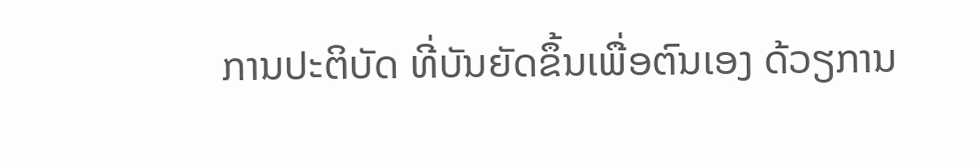ການປະຕິບັດ ທີ່ບັນຍັດຂຶ້ນເພື່ອຕົນເອງ ດ້ວຽການ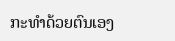ກະທຳດ້ວຍຕົນເອງ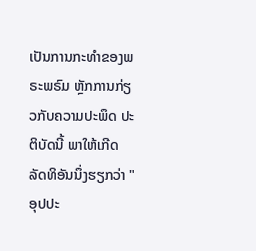ເປັນການກະທຳຂອງພຣະພຣົມ ຫຼັກການກ່ຽວກັບຄວາມປະພຶດ ປະຕິບັດນີ້ ພາໃຫ້ເກີດ ລັດທິອັນນຶ່ງຮຽກວ່າ "ອຸປປະ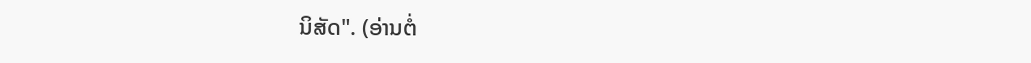ນິສັດ". (ອ່ານຕໍ່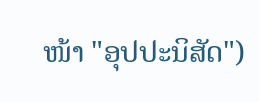ໜ້າ "ອຸປປະນິສັດ")